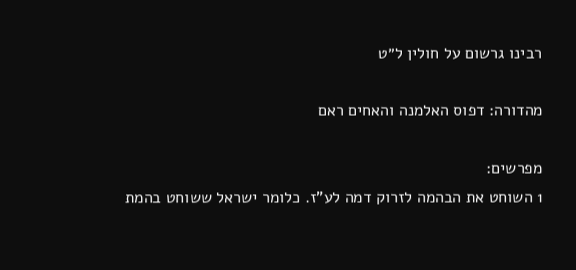רבינו גרשום על חולין ל״ט

מהדורה: דפוס האלמנה והאחים ראם

מפרשים:
1 השוחט את הבהמה לזרוק דמה לע"ז. כלומר ישראל ששוחט בהמת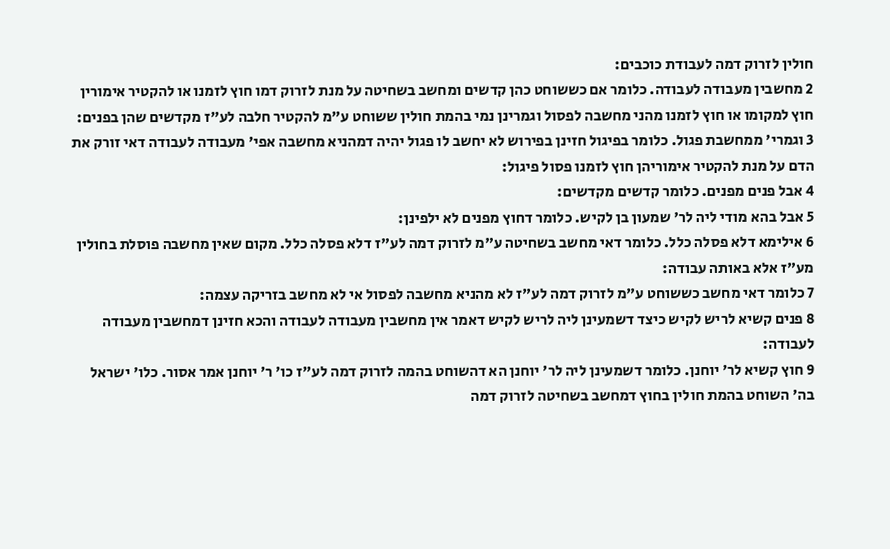חולין לזרוק דמה לעבודת כוכבים:
2 מחשבין מעבודה לעבודה. כלומר אם כששוחט כהן קדשים ומחשב בשחיטה על מנת לזרוק דמו חוץ לזמנו או להקטיר אימורין חוץ למקומו או חוץ לזמנו מהני מחשבה לפסול וגמרינן נמי בהמת חולין ששוחט ע"מ להקטיר חלבה לע"ז מקדשים שהן בפנים:
3 וגמרי' ממחשבת פגול. כלומר בפיגול חזינן בפירוש לא יחשב לו פגול יהיה דמהניא מחשבה אפי' מעבודה לעבודה דאי זורק את הדם על מנת להקטיר אימוריהן חוץ לזמנו פסול פיגול:
4 אבל פנים מפנים. כלומר קדשים מקדשים:
5 אבל בהא מודי ליה לר' שמעון בן לקיש. כלומר דחוץ מפנים לא ילפינן:
6 אילימא דלא פסלה כלל. כלומר דאי מחשב בשחיטה ע"מ לזרוק דמה לע"ז דלא פסלה כלל. מקום שאין מחשבה פוסלת בחולין מע"ז אלא באותה עבודה:
7 כלומר דאי מחשב כששוחט ע"מ לזרוק דמה לע"ז לא מהניא מחשבה לפסול אי לא מחשב בזריקה עצמה:
8 פנים קשיא לריש לקיש כיצד דשמעינן ליה לריש לקיש דאמר אין מחשבין מעבודה לעבודה והכא חזינן דמחשבין מעבודה לעבודה:
9 חוץ קשיא לר' יוחנן. כלומר דשמעינן ליה לר' יוחנן הא דהשוחט בהמה לזרוק דמה לע"ז כו' ר' יוחנן אמר אסור. כלו' ישראל בה' השוחט בהמת חולין בחוץ דמחשב בשחיטה לזרוק דמה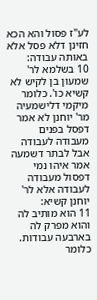לע"ז פסול והא הכא חזינן דלא פסל אלא באותה עבודה:
10 בשלמא לר' שמעון בן לקיש לא קשיא כו'. כלומר מיקמי דלישמעיה מר' יוחנן לא אמר דפסל בפנים מעבודה לעבודה אבל לבתר דשמעה אמר איהו נמי דפסול מעבודה לעבודה אלא לר' יוחנן קשיא:
11 הוא מותיב לה והוא מפרק לה בארבעה עבודות. כלומר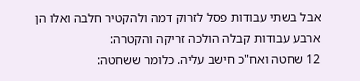אבל בשתי עבודות פסל לזרוק דמה ולהקטיר חלבה ואלו הן ארבע עבודות קבלה הולכה זריקה והקטרה:
12 שחטה ואח"כ חישב עליה. כלומר ששחטה: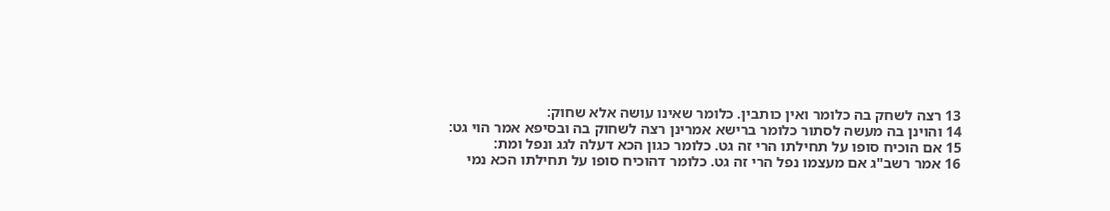13 רצה לשחק בה כלומר ואין כותבין. כלומר שאינו עושה אלא שחוק:
14 והוינן בה מעשה לסתור כלומר ברישא אמרינן רצה לשחוק בה ובסיפא אמר הוי גט:
15 אם הוכיח סופו על תחילתו הרי זה גט. כלומר כגון הכא דעלה לגג ונפל ומת:
16 אמר רשב"ג אם מעצמו נפל הרי זה גט. כלומר דהוכיח סופו על תחילתו הכא נמי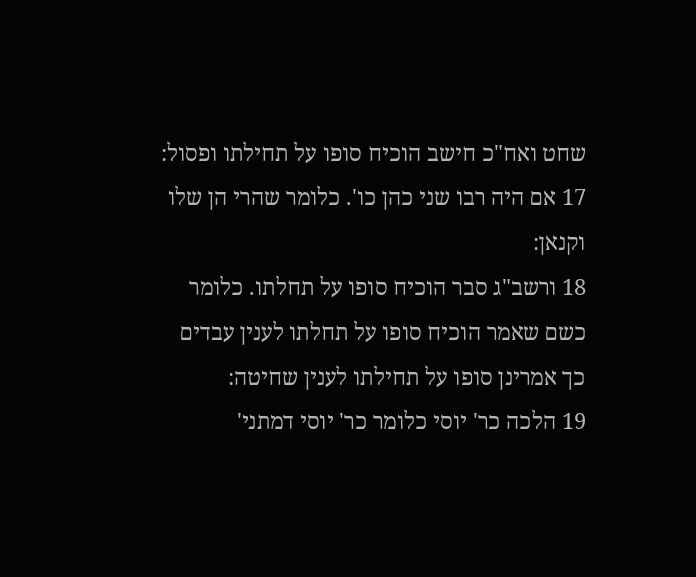שחט ואח"כ חישב הוכיח סופו על תחילתו ופסול:
17 אם היה רבו שני כהן כו'. כלומר שהרי הן שלו וקנאן:
18 ורשב"ג סבר הוכיח סופו על תחלתו. כלומר כשם שאמר הוכיח סופו על תחלתו לענין עבדים כך אמרינן סופו על תחילתו לענין שחיטה:
19 הלכה כר' יוסי כלומר כר' יוסי דמתני'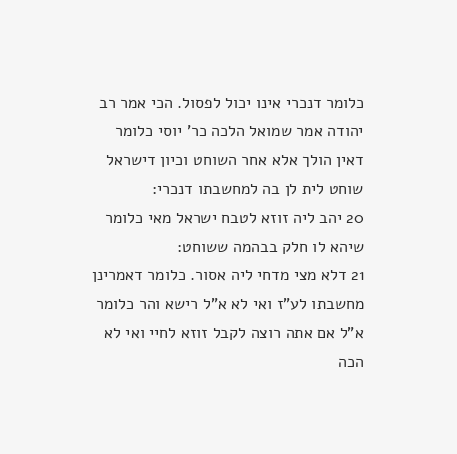כלומר דנכרי אינו יכול לפסול. הכי אמר רב יהודה אמר שמואל הלכה כר' יוסי כלומר דאין הולך אלא אחר השוחט וכיון דישראל שוחט לית לן בה למחשבתו דנכרי:
20 יהב ליה זוזא לטבח ישראל מאי כלומר שיהא לו חלק בבהמה ששוחט:
21 דלא מצי מדחי ליה אסור. כלומר דאמרינן מחשבתו לע"ז ואי לא א"ל רישא והר כלומר א"ל אם אתה רוצה לקבל זוזא לחיי ואי לא הכה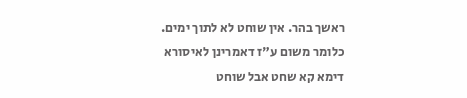ראשך בהר. אין שוחט לא לתוך ימים. כלומר משום ע"ז דאמרינן לאיסורא דימא קא שחט אבל שוחט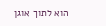הוא לתוך אוגן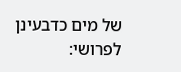של מים כדבעינן לפרושי: